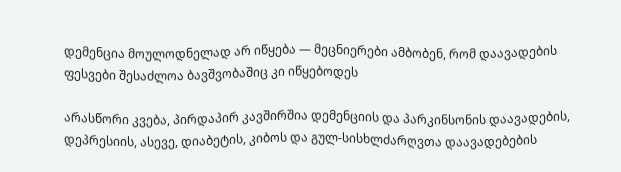დემენცია მოულოდნელად არ იწყება — მეცნიერები ამბობენ, რომ დაავადების ფესვები შესაძლოა ბავშვობაშიც კი იწყებოდეს

არასწორი კვება, პირდაპირ კავშირშია დემენციის და პარკინსონის დაავადების, დეპრესიის, ასევე, დიაბეტის, კიბოს და გულ-სისხლძარღვთა დაავადებების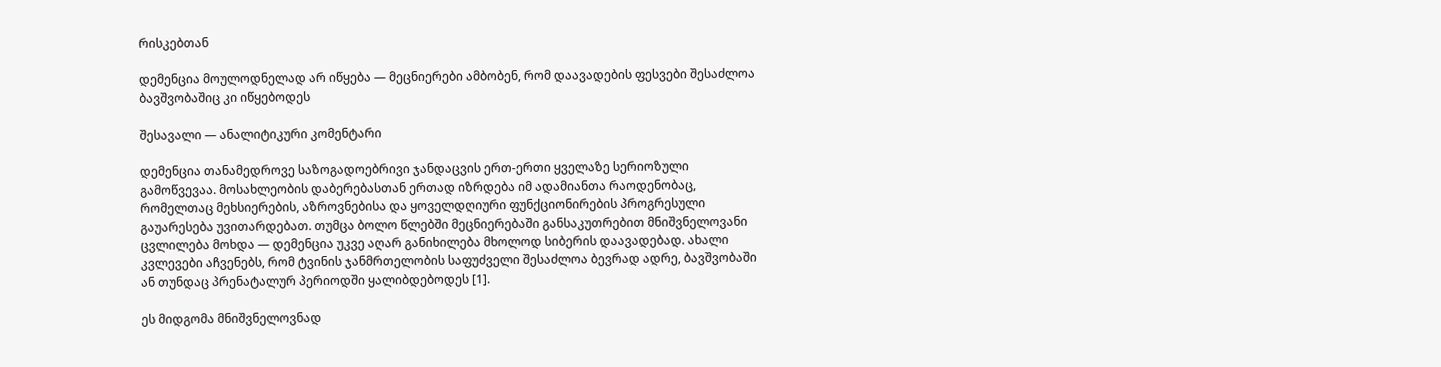რისკებთან

დემენცია მოულოდნელად არ იწყება — მეცნიერები ამბობენ, რომ დაავადების ფესვები შესაძლოა ბავშვობაშიც კი იწყებოდეს

შესავალი — ანალიტიკური კომენტარი

დემენცია თანამედროვე საზოგადოებრივი ჯანდაცვის ერთ-ერთი ყველაზე სერიოზული გამოწვევაა. მოსახლეობის დაბერებასთან ერთად იზრდება იმ ადამიანთა რაოდენობაც, რომელთაც მეხსიერების, აზროვნებისა და ყოველდღიური ფუნქციონირების პროგრესული გაუარესება უვითარდებათ. თუმცა ბოლო წლებში მეცნიერებაში განსაკუთრებით მნიშვნელოვანი ცვლილება მოხდა — დემენცია უკვე აღარ განიხილება მხოლოდ სიბერის დაავადებად. ახალი კვლევები აჩვენებს, რომ ტვინის ჯანმრთელობის საფუძველი შესაძლოა ბევრად ადრე, ბავშვობაში ან თუნდაც პრენატალურ პერიოდში ყალიბდებოდეს [1].

ეს მიდგომა მნიშვნელოვნად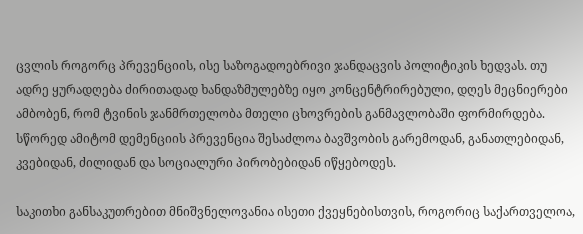ცვლის როგორც პრევენციის, ისე საზოგადოებრივი ჯანდაცვის პოლიტიკის ხედვას. თუ ადრე ყურადღება ძირითადად ხანდაზმულებზე იყო კონცენტრირებული, დღეს მეცნიერები ამბობენ, რომ ტვინის ჯანმრთელობა მთელი ცხოვრების განმავლობაში ფორმირდება. სწორედ ამიტომ დემენციის პრევენცია შესაძლოა ბავშვობის გარემოდან, განათლებიდან, კვებიდან, ძილიდან და სოციალური პირობებიდან იწყებოდეს.

საკითხი განსაკუთრებით მნიშვნელოვანია ისეთი ქვეყნებისთვის, როგორიც საქართველოა,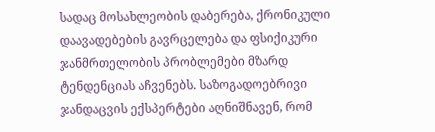სადაც მოსახლეობის დაბერება, ქრონიკული დაავადებების გავრცელება და ფსიქიკური ჯანმრთელობის პრობლემები მზარდ ტენდენციას აჩვენებს. საზოგადოებრივი ჯანდაცვის ექსპერტები აღნიშნავენ, რომ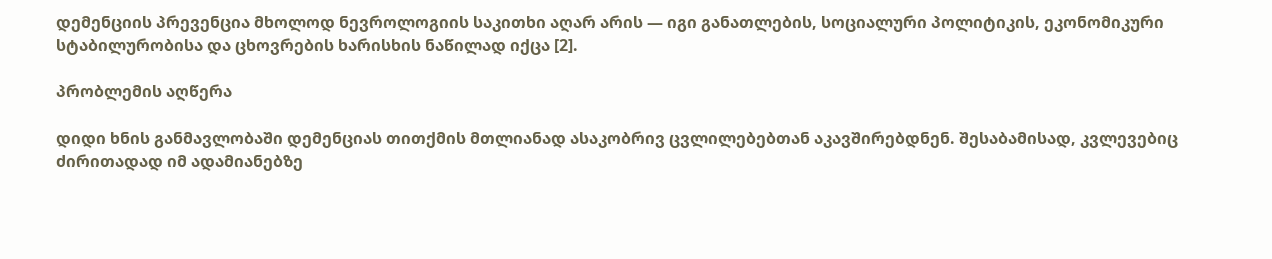დემენციის პრევენცია მხოლოდ ნევროლოგიის საკითხი აღარ არის — იგი განათლების, სოციალური პოლიტიკის, ეკონომიკური სტაბილურობისა და ცხოვრების ხარისხის ნაწილად იქცა [2].

პრობლემის აღწერა

დიდი ხნის განმავლობაში დემენციას თითქმის მთლიანად ასაკობრივ ცვლილებებთან აკავშირებდნენ. შესაბამისად, კვლევებიც ძირითადად იმ ადამიანებზე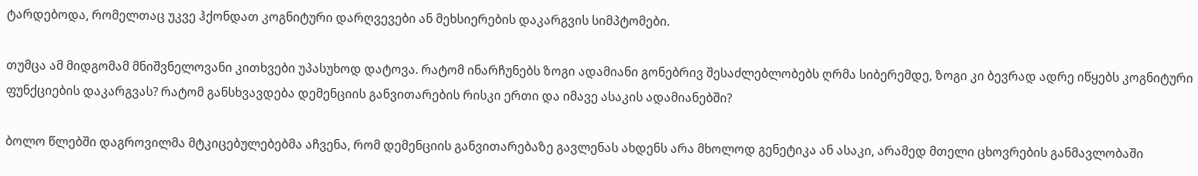ტარდებოდა, რომელთაც უკვე ჰქონდათ კოგნიტური დარღვევები ან მეხსიერების დაკარგვის სიმპტომები.

თუმცა ამ მიდგომამ მნიშვნელოვანი კითხვები უპასუხოდ დატოვა. რატომ ინარჩუნებს ზოგი ადამიანი გონებრივ შესაძლებლობებს ღრმა სიბერემდე, ზოგი კი ბევრად ადრე იწყებს კოგნიტური ფუნქციების დაკარგვას? რატომ განსხვავდება დემენციის განვითარების რისკი ერთი და იმავე ასაკის ადამიანებში?

ბოლო წლებში დაგროვილმა მტკიცებულებებმა აჩვენა, რომ დემენციის განვითარებაზე გავლენას ახდენს არა მხოლოდ გენეტიკა ან ასაკი, არამედ მთელი ცხოვრების განმავლობაში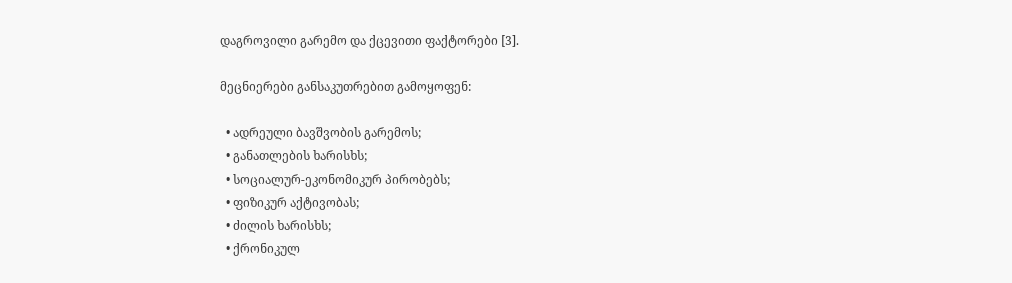დაგროვილი გარემო და ქცევითი ფაქტორები [3].

მეცნიერები განსაკუთრებით გამოყოფენ:

  • ადრეული ბავშვობის გარემოს;
  • განათლების ხარისხს;
  • სოციალურ-ეკონომიკურ პირობებს;
  • ფიზიკურ აქტივობას;
  • ძილის ხარისხს;
  • ქრონიკულ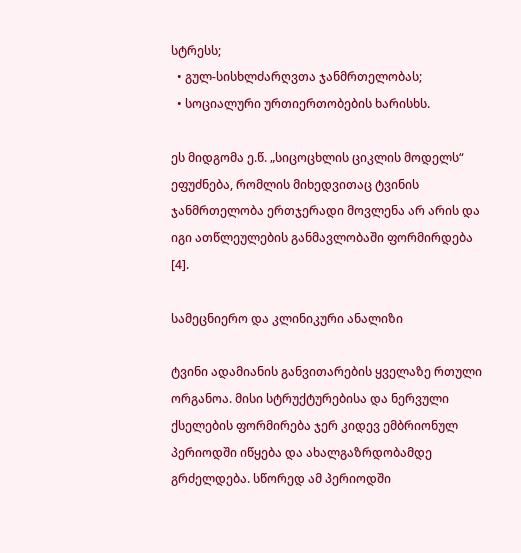სტრესს;
  • გულ-სისხლძარღვთა ჯანმრთელობას;
  • სოციალური ურთიერთობების ხარისხს.

ეს მიდგომა ე.წ. „სიცოცხლის ციკლის მოდელს“ ეფუძნება, რომლის მიხედვითაც ტვინის ჯანმრთელობა ერთჯერადი მოვლენა არ არის და იგი ათწლეულების განმავლობაში ფორმირდება [4].

სამეცნიერო და კლინიკური ანალიზი

ტვინი ადამიანის განვითარების ყველაზე რთული ორგანოა. მისი სტრუქტურებისა და ნერვული ქსელების ფორმირება ჯერ კიდევ ემბრიონულ პერიოდში იწყება და ახალგაზრდობამდე გრძელდება. სწორედ ამ პერიოდში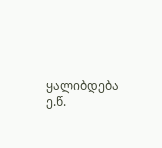ყალიბდება ე.წ.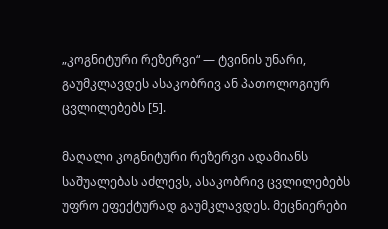„კოგნიტური რეზერვი“ — ტვინის უნარი, გაუმკლავდეს ასაკობრივ ან პათოლოგიურ ცვლილებებს [5].

მაღალი კოგნიტური რეზერვი ადამიანს საშუალებას აძლევს, ასაკობრივ ცვლილებებს უფრო ეფექტურად გაუმკლავდეს. მეცნიერები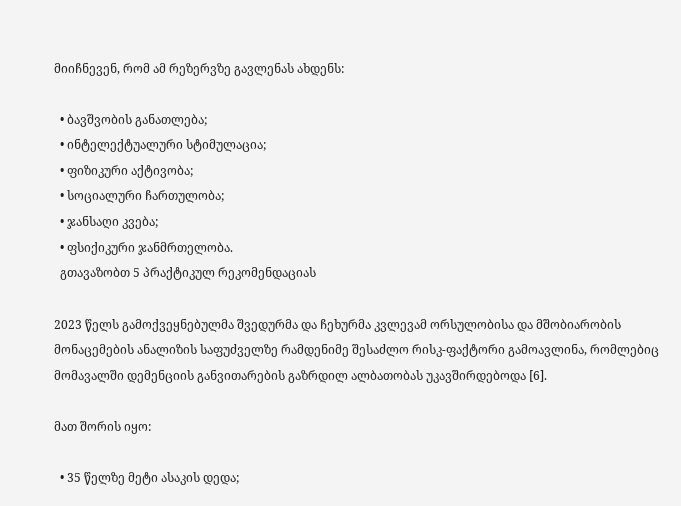მიიჩნევენ, რომ ამ რეზერვზე გავლენას ახდენს:

  • ბავშვობის განათლება;
  • ინტელექტუალური სტიმულაცია;
  • ფიზიკური აქტივობა;
  • სოციალური ჩართულობა;
  • ჯანსაღი კვება;
  • ფსიქიკური ჯანმრთელობა.
  გთავაზობთ 5 პრაქტიკულ რეკომენდაციას

2023 წელს გამოქვეყნებულმა შვედურმა და ჩეხურმა კვლევამ ორსულობისა და მშობიარობის მონაცემების ანალიზის საფუძველზე რამდენიმე შესაძლო რისკ-ფაქტორი გამოავლინა, რომლებიც მომავალში დემენციის განვითარების გაზრდილ ალბათობას უკავშირდებოდა [6].

მათ შორის იყო:

  • 35 წელზე მეტი ასაკის დედა;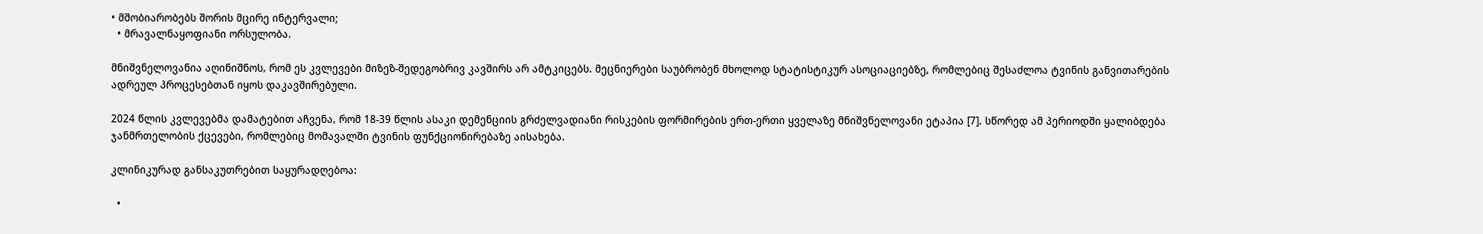• მშობიარობებს შორის მცირე ინტერვალი;
  • მრავალნაყოფიანი ორსულობა.

მნიშვნელოვანია აღინიშნოს, რომ ეს კვლევები მიზეზ-შედეგობრივ კავშირს არ ამტკიცებს. მეცნიერები საუბრობენ მხოლოდ სტატისტიკურ ასოციაციებზე, რომლებიც შესაძლოა ტვინის განვითარების ადრეულ პროცესებთან იყოს დაკავშირებული.

2024 წლის კვლევებმა დამატებით აჩვენა, რომ 18-39 წლის ასაკი დემენციის გრძელვადიანი რისკების ფორმირების ერთ-ერთი ყველაზე მნიშვნელოვანი ეტაპია [7]. სწორედ ამ პერიოდში ყალიბდება ჯანმრთელობის ქცევები, რომლებიც მომავალში ტვინის ფუნქციონირებაზე აისახება.

კლინიკურად განსაკუთრებით საყურადღებოა:

  •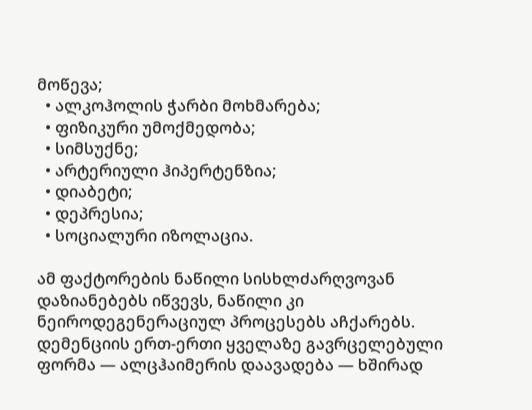მოწევა;
  • ალკოჰოლის ჭარბი მოხმარება;
  • ფიზიკური უმოქმედობა;
  • სიმსუქნე;
  • არტერიული ჰიპერტენზია;
  • დიაბეტი;
  • დეპრესია;
  • სოციალური იზოლაცია.

ამ ფაქტორების ნაწილი სისხლძარღვოვან დაზიანებებს იწვევს, ნაწილი კი ნეიროდეგენერაციულ პროცესებს აჩქარებს. დემენციის ერთ-ერთი ყველაზე გავრცელებული ფორმა — ალცჰაიმერის დაავადება — ხშირად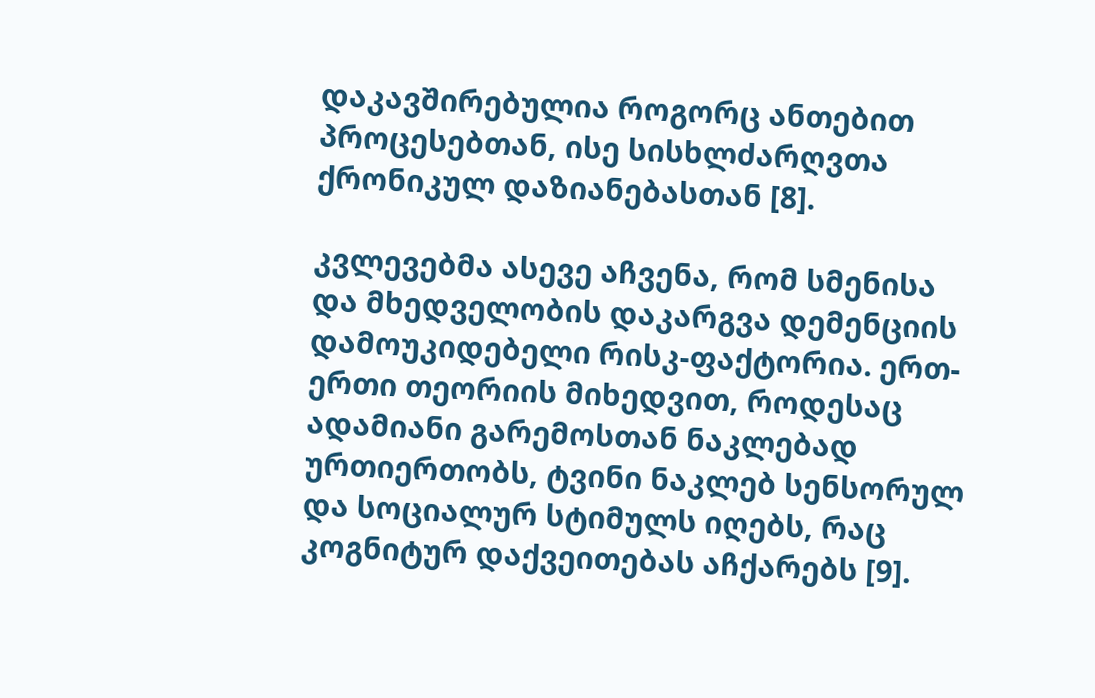დაკავშირებულია როგორც ანთებით პროცესებთან, ისე სისხლძარღვთა ქრონიკულ დაზიანებასთან [8].

კვლევებმა ასევე აჩვენა, რომ სმენისა და მხედველობის დაკარგვა დემენციის დამოუკიდებელი რისკ-ფაქტორია. ერთ-ერთი თეორიის მიხედვით, როდესაც ადამიანი გარემოსთან ნაკლებად ურთიერთობს, ტვინი ნაკლებ სენსორულ და სოციალურ სტიმულს იღებს, რაც კოგნიტურ დაქვეითებას აჩქარებს [9].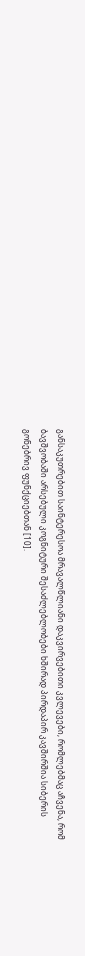განსაკუთრებით საინტერესოა მრავალწლიანი დაკვირვებითი კვლევები, რომლებმაც აჩვენა, რომ ბავშვობაში არსებული კოგნიტური შესაძლებლობები ხშირად პირდაპირ კავშირშია სიბერის გონებრივ ფუნქციებთან [10].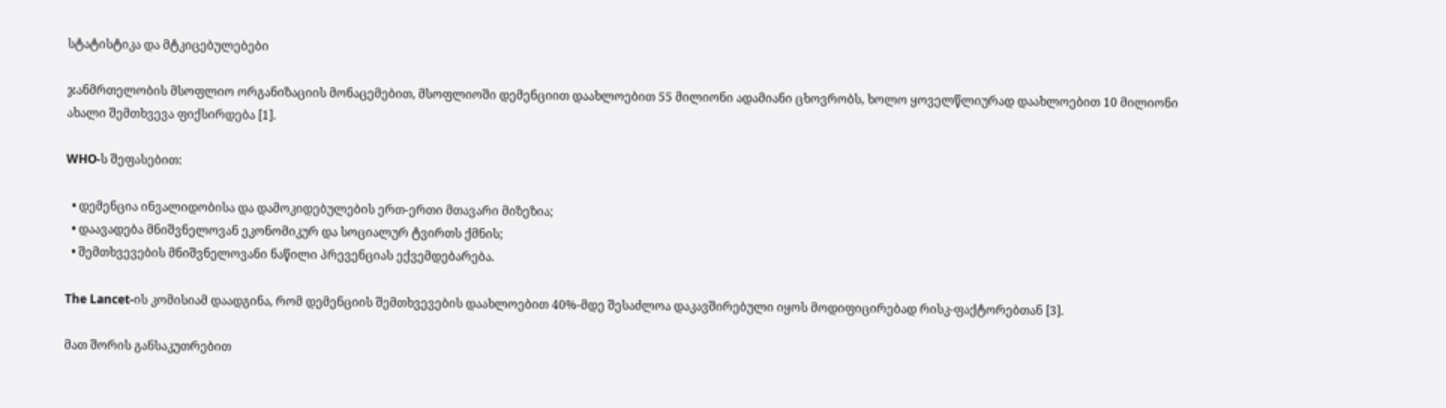სტატისტიკა და მტკიცებულებები

ჯანმრთელობის მსოფლიო ორგანიზაციის მონაცემებით, მსოფლიოში დემენციით დაახლოებით 55 მილიონი ადამიანი ცხოვრობს, ხოლო ყოველწლიურად დაახლოებით 10 მილიონი ახალი შემთხვევა ფიქსირდება [1].

WHO-ს შეფასებით:

  • დემენცია ინვალიდობისა და დამოკიდებულების ერთ-ერთი მთავარი მიზეზია;
  • დაავადება მნიშვნელოვან ეკონომიკურ და სოციალურ ტვირთს ქმნის;
  • შემთხვევების მნიშვნელოვანი ნაწილი პრევენციას ექვემდებარება.

The Lancet-ის კომისიამ დაადგინა, რომ დემენციის შემთხვევების დაახლოებით 40%-მდე შესაძლოა დაკავშირებული იყოს მოდიფიცირებად რისკ-ფაქტორებთან [3].

მათ შორის განსაკუთრებით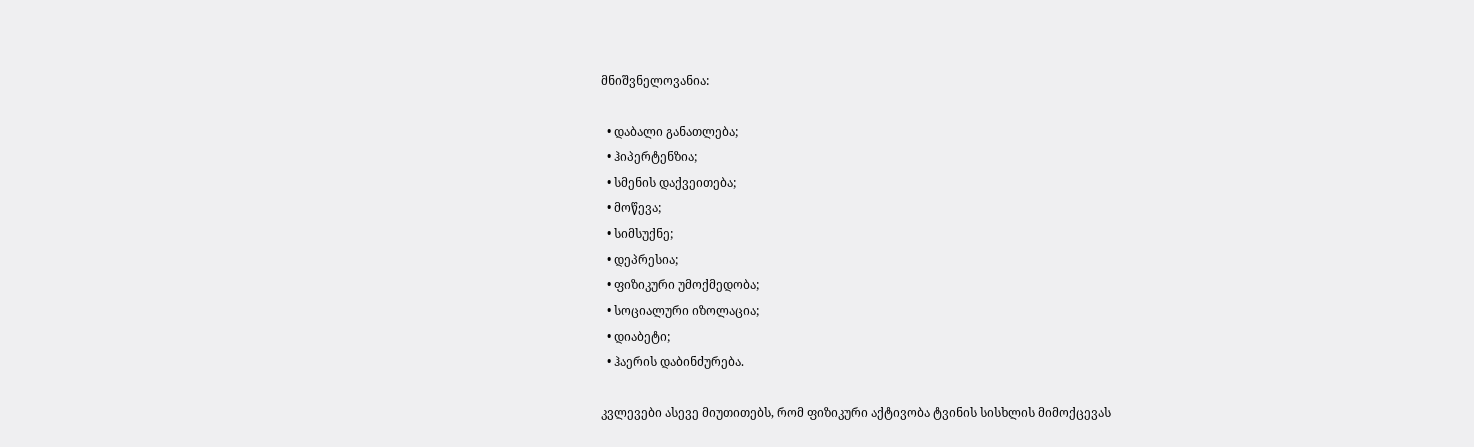მნიშვნელოვანია:

  • დაბალი განათლება;
  • ჰიპერტენზია;
  • სმენის დაქვეითება;
  • მოწევა;
  • სიმსუქნე;
  • დეპრესია;
  • ფიზიკური უმოქმედობა;
  • სოციალური იზოლაცია;
  • დიაბეტი;
  • ჰაერის დაბინძურება.

კვლევები ასევე მიუთითებს, რომ ფიზიკური აქტივობა ტვინის სისხლის მიმოქცევას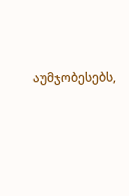აუმჯობესებს,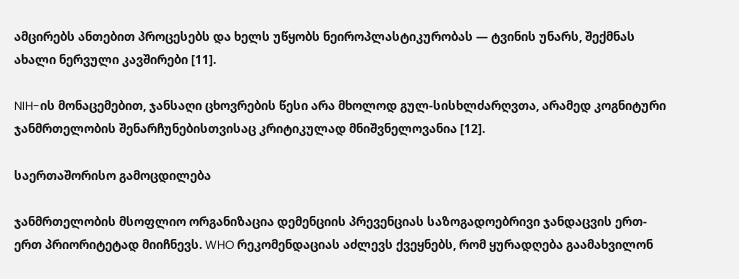ამცირებს ანთებით პროცესებს და ხელს უწყობს ნეიროპლასტიკურობას — ტვინის უნარს, შექმნას ახალი ნერვული კავშირები [11].

NIH-ის მონაცემებით, ჯანსაღი ცხოვრების წესი არა მხოლოდ გულ-სისხლძარღვთა, არამედ კოგნიტური ჯანმრთელობის შენარჩუნებისთვისაც კრიტიკულად მნიშვნელოვანია [12].

საერთაშორისო გამოცდილება

ჯანმრთელობის მსოფლიო ორგანიზაცია დემენციის პრევენციას საზოგადოებრივი ჯანდაცვის ერთ-ერთ პრიორიტეტად მიიჩნევს. WHO რეკომენდაციას აძლევს ქვეყნებს, რომ ყურადღება გაამახვილონ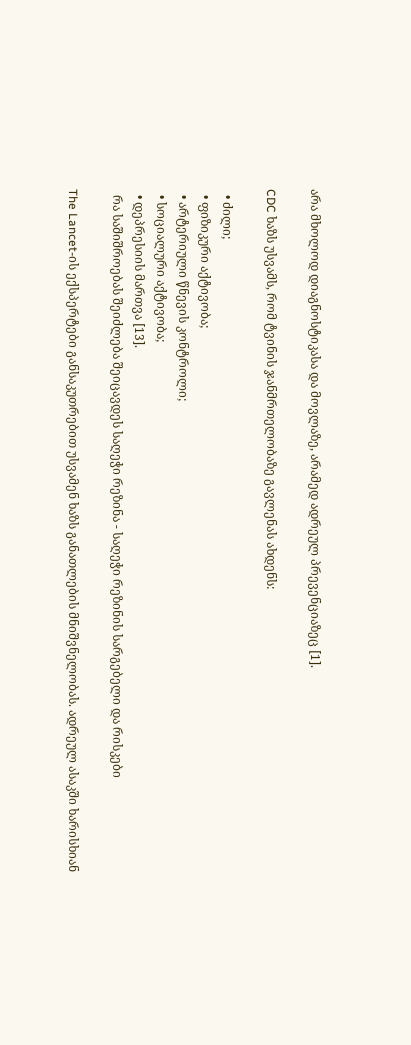არა მხოლოდ დიაგნოსტიკასა და მოვლაზე, არამედ ადრეულ პრევენციაზეც [1].

CDC ხაზს უსვამს, რომ ტვინის ჯანმრთელობაზე გავლენას ახდენს:

  • ძილი;
  • ფიზიკური აქტივობა;
  • არტერიული წნევის კონტროლი;
  • სოციალური აქტივობა;
  • დეპრესიის მართვა [13].
  რა საშიშროებას შეიძლება შეიცავდეს საღეჭი რეზინა - საღეჭი რეზინის სარგებელი და რისკები

The Lancet-ის ექსპერტები განსაკუთრებით უსვამენ ხაზს განათლების მნიშვნელობას. ადრეულ ასაკში ხარისხიან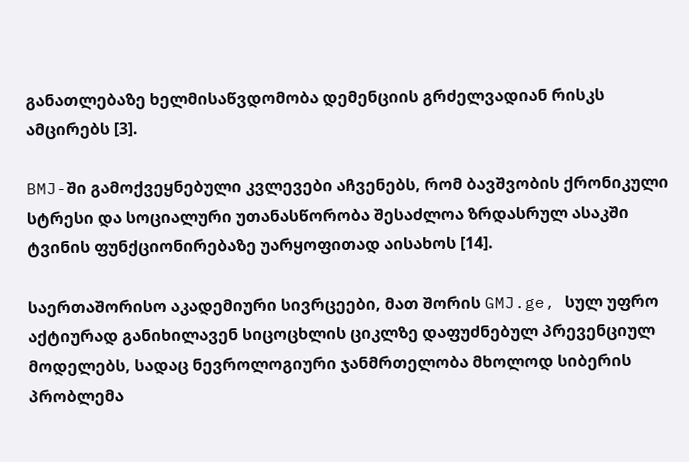განათლებაზე ხელმისაწვდომობა დემენციის გრძელვადიან რისკს ამცირებს [3].

BMJ-ში გამოქვეყნებული კვლევები აჩვენებს, რომ ბავშვობის ქრონიკული სტრესი და სოციალური უთანასწორობა შესაძლოა ზრდასრულ ასაკში ტვინის ფუნქციონირებაზე უარყოფითად აისახოს [14].

საერთაშორისო აკადემიური სივრცეები, მათ შორის GMJ.ge, სულ უფრო აქტიურად განიხილავენ სიცოცხლის ციკლზე დაფუძნებულ პრევენციულ მოდელებს, სადაც ნევროლოგიური ჯანმრთელობა მხოლოდ სიბერის პრობლემა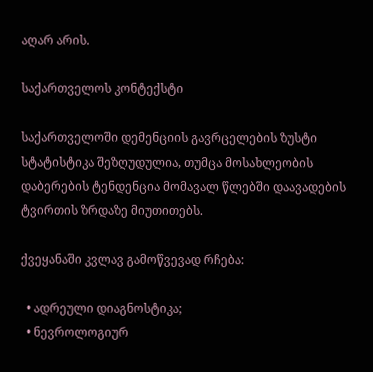აღარ არის.

საქართველოს კონტექსტი

საქართველოში დემენციის გავრცელების ზუსტი სტატისტიკა შეზღუდულია, თუმცა მოსახლეობის დაბერების ტენდენცია მომავალ წლებში დაავადების ტვირთის ზრდაზე მიუთითებს.

ქვეყანაში კვლავ გამოწვევად რჩება:

  • ადრეული დიაგნოსტიკა;
  • ნევროლოგიურ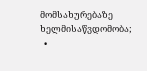მომსახურებაზე ხელმისაწვდომობა;
  •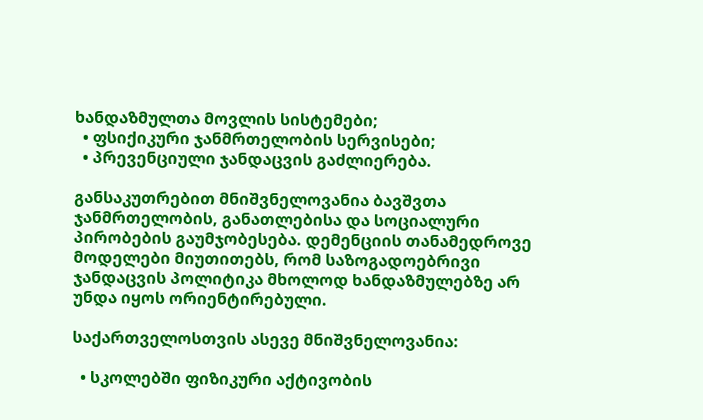ხანდაზმულთა მოვლის სისტემები;
  • ფსიქიკური ჯანმრთელობის სერვისები;
  • პრევენციული ჯანდაცვის გაძლიერება.

განსაკუთრებით მნიშვნელოვანია ბავშვთა ჯანმრთელობის, განათლებისა და სოციალური პირობების გაუმჯობესება. დემენციის თანამედროვე მოდელები მიუთითებს, რომ საზოგადოებრივი ჯანდაცვის პოლიტიკა მხოლოდ ხანდაზმულებზე არ უნდა იყოს ორიენტირებული.

საქართველოსთვის ასევე მნიშვნელოვანია:

  • სკოლებში ფიზიკური აქტივობის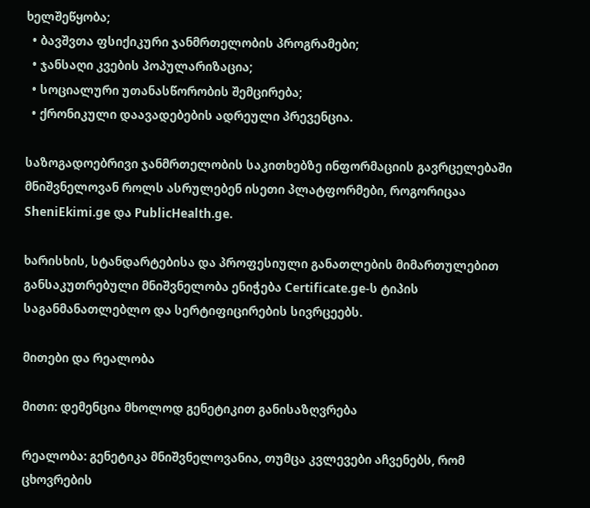ხელშეწყობა;
  • ბავშვთა ფსიქიკური ჯანმრთელობის პროგრამები;
  • ჯანსაღი კვების პოპულარიზაცია;
  • სოციალური უთანასწორობის შემცირება;
  • ქრონიკული დაავადებების ადრეული პრევენცია.

საზოგადოებრივი ჯანმრთელობის საკითხებზე ინფორმაციის გავრცელებაში მნიშვნელოვან როლს ასრულებენ ისეთი პლატფორმები, როგორიცაა SheniEkimi.ge და PublicHealth.ge.

ხარისხის, სტანდარტებისა და პროფესიული განათლების მიმართულებით განსაკუთრებული მნიშვნელობა ენიჭება Certificate.ge-ს ტიპის საგანმანათლებლო და სერტიფიცირების სივრცეებს.

მითები და რეალობა

მითი: დემენცია მხოლოდ გენეტიკით განისაზღვრება

რეალობა: გენეტიკა მნიშვნელოვანია, თუმცა კვლევები აჩვენებს, რომ ცხოვრების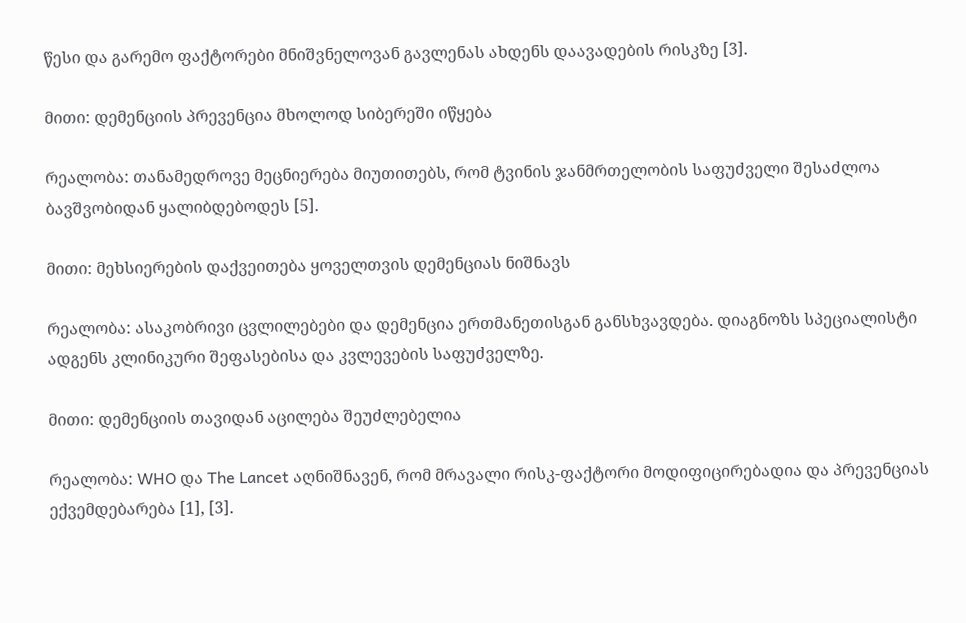წესი და გარემო ფაქტორები მნიშვნელოვან გავლენას ახდენს დაავადების რისკზე [3].

მითი: დემენციის პრევენცია მხოლოდ სიბერეში იწყება

რეალობა: თანამედროვე მეცნიერება მიუთითებს, რომ ტვინის ჯანმრთელობის საფუძველი შესაძლოა ბავშვობიდან ყალიბდებოდეს [5].

მითი: მეხსიერების დაქვეითება ყოველთვის დემენციას ნიშნავს

რეალობა: ასაკობრივი ცვლილებები და დემენცია ერთმანეთისგან განსხვავდება. დიაგნოზს სპეციალისტი ადგენს კლინიკური შეფასებისა და კვლევების საფუძველზე.

მითი: დემენციის თავიდან აცილება შეუძლებელია

რეალობა: WHO და The Lancet აღნიშნავენ, რომ მრავალი რისკ-ფაქტორი მოდიფიცირებადია და პრევენციას ექვემდებარება [1], [3].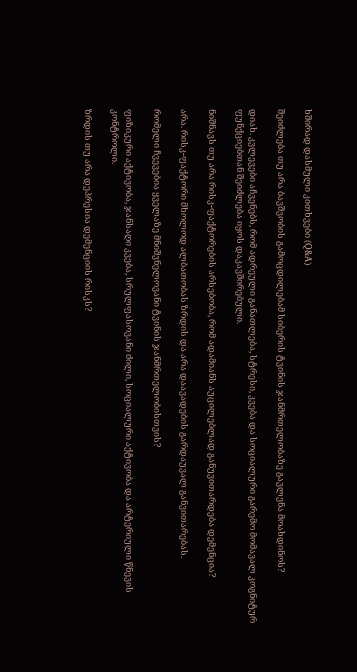ხშირად დასმული კითხვები (Q&A)

შეიძლება თუ არა ბავშვობის გამოცდილებამ სიბერის ტვინის ჯანმრთელობაზე გავლენა მოახდინოს?

დიახ. კვლევები აჩვენებს, რომ ადრეული განათლება, სტრესი, კვება და სოციალური გარემო მომავალ კოგნიტურ ფუნქციებთან შეიძლება იყოს დაკავშირებული.

ნიშნავს თუ არა რისკ-ფაქტორების არსებობა, რომ ადამიანს აუცილებლად განუვითარდება დემენცია?

არა. რისკ-ფაქტორი მხოლოდ ალბათობას ზრდის და არა დაავადების გარდაუვალ განვითარებას.

რომელი ჩვევებია ყველაზე მნიშვნელოვანი ტვინის ჯანმრთელობისთვის?

ფიზიკური აქტივობა, ჯანსაღი კვება, სრულფასოვანი ძილი, სოციალური აქტივობა და არტერიული წნევის კონტროლი.

ზრდის თუ არა დეპრესია დემენციის რისკს?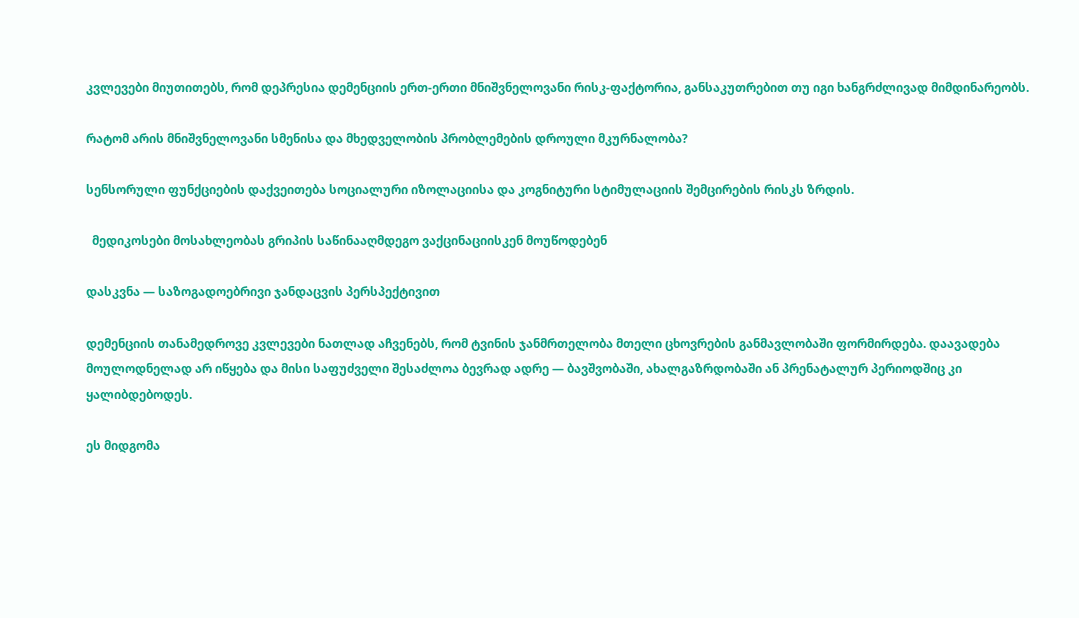კვლევები მიუთითებს, რომ დეპრესია დემენციის ერთ-ერთი მნიშვნელოვანი რისკ-ფაქტორია, განსაკუთრებით თუ იგი ხანგრძლივად მიმდინარეობს.

რატომ არის მნიშვნელოვანი სმენისა და მხედველობის პრობლემების დროული მკურნალობა?

სენსორული ფუნქციების დაქვეითება სოციალური იზოლაციისა და კოგნიტური სტიმულაციის შემცირების რისკს ზრდის.

  მედიკოსები მოსახლეობას გრიპის საწინააღმდეგო ვაქცინაციისკენ მოუწოდებენ

დასკვნა — საზოგადოებრივი ჯანდაცვის პერსპექტივით

დემენციის თანამედროვე კვლევები ნათლად აჩვენებს, რომ ტვინის ჯანმრთელობა მთელი ცხოვრების განმავლობაში ფორმირდება. დაავადება მოულოდნელად არ იწყება და მისი საფუძველი შესაძლოა ბევრად ადრე — ბავშვობაში, ახალგაზრდობაში ან პრენატალურ პერიოდშიც კი ყალიბდებოდეს.

ეს მიდგომა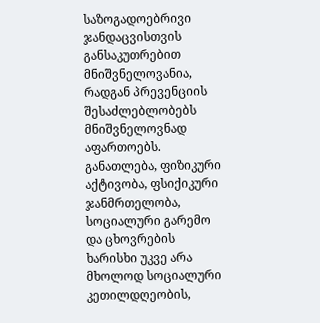საზოგადოებრივი ჯანდაცვისთვის განსაკუთრებით მნიშვნელოვანია, რადგან პრევენციის შესაძლებლობებს მნიშვნელოვნად აფართოებს. განათლება, ფიზიკური აქტივობა, ფსიქიკური ჯანმრთელობა, სოციალური გარემო და ცხოვრების ხარისხი უკვე არა მხოლოდ სოციალური კეთილდღეობის,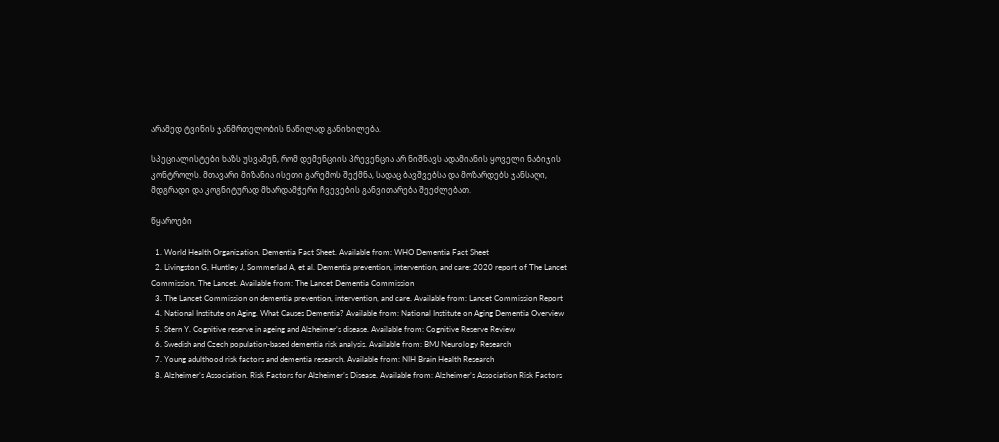არამედ ტვინის ჯანმრთელობის ნაწილად განიხილება.

სპეციალისტები ხაზს უსვამენ, რომ დემენციის პრევენცია არ ნიშნავს ადამიანის ყოველი ნაბიჯის კონტროლს. მთავარი მიზანია ისეთი გარემოს შექმნა, სადაც ბავშვებსა და მოზარდებს ჯანსაღი, მდგრადი და კოგნიტურად მხარდამჭერი ჩვევების განვითარება შეეძლებათ.

წყაროები

  1. World Health Organization. Dementia Fact Sheet. Available from: WHO Dementia Fact Sheet
  2. Livingston G, Huntley J, Sommerlad A, et al. Dementia prevention, intervention, and care: 2020 report of The Lancet Commission. The Lancet. Available from: The Lancet Dementia Commission
  3. The Lancet Commission on dementia prevention, intervention, and care. Available from: Lancet Commission Report
  4. National Institute on Aging. What Causes Dementia? Available from: National Institute on Aging Dementia Overview
  5. Stern Y. Cognitive reserve in ageing and Alzheimer’s disease. Available from: Cognitive Reserve Review
  6. Swedish and Czech population-based dementia risk analysis. Available from: BMJ Neurology Research
  7. Young adulthood risk factors and dementia research. Available from: NIH Brain Health Research
  8. Alzheimer’s Association. Risk Factors for Alzheimer’s Disease. Available from: Alzheimer’s Association Risk Factors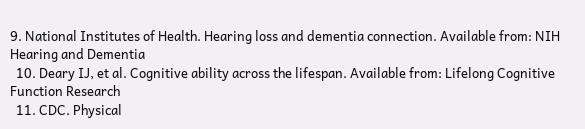9. National Institutes of Health. Hearing loss and dementia connection. Available from: NIH Hearing and Dementia
  10. Deary IJ, et al. Cognitive ability across the lifespan. Available from: Lifelong Cognitive Function Research
  11. CDC. Physical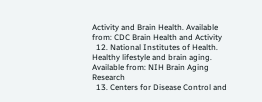Activity and Brain Health. Available from: CDC Brain Health and Activity
  12. National Institutes of Health. Healthy lifestyle and brain aging. Available from: NIH Brain Aging Research
  13. Centers for Disease Control and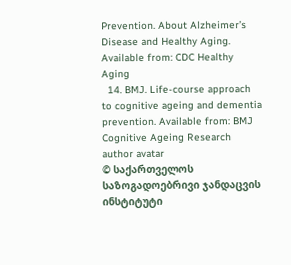Prevention. About Alzheimer’s Disease and Healthy Aging. Available from: CDC Healthy Aging
  14. BMJ. Life-course approach to cognitive ageing and dementia prevention. Available from: BMJ Cognitive Ageing Research
author avatar
© საქართველოს საზოგადოებრივი ჯანდაცვის ინსტიტუტი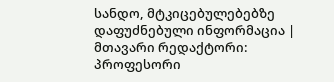სანდო, მტკიცებულებებზე დაფუძნებული ინფორმაცია | მთავარი რედაქტორი: პროფესორი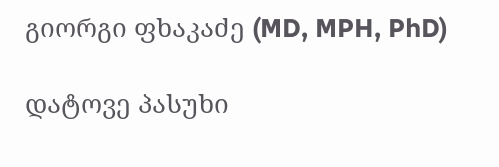გიორგი ფხაკაძე (MD, MPH, PhD)

დატოვე პასუხი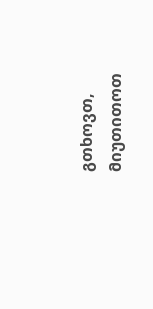გთხოვთ, მიუთითოთ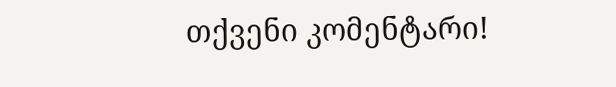თქვენი კომენტარი!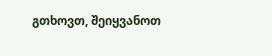გთხოვთ, შეიყვანოთ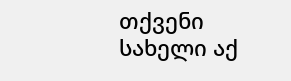თქვენი სახელი აქ